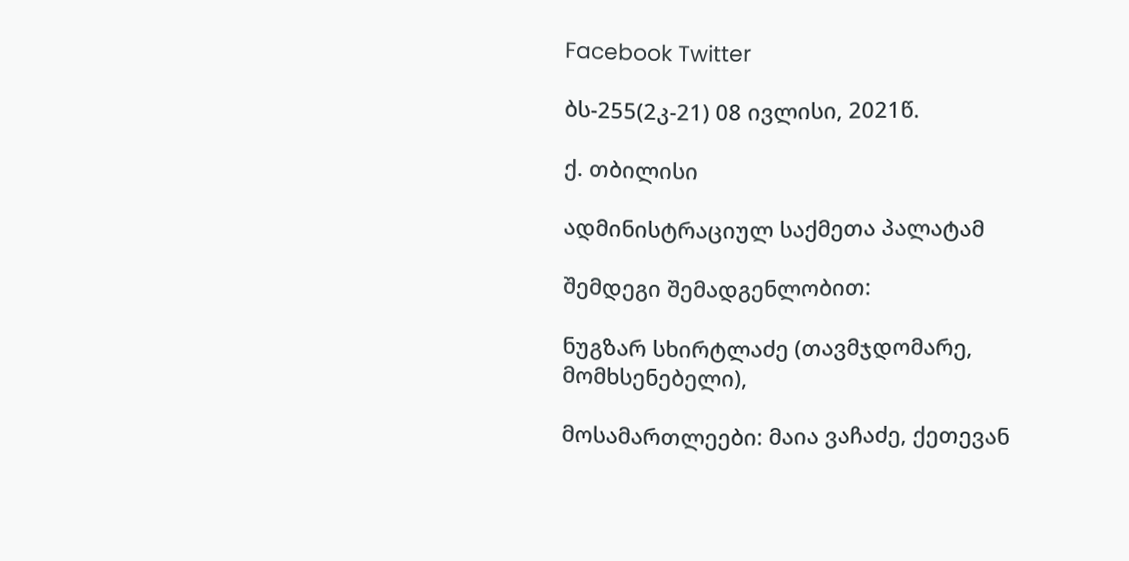Facebook Twitter

ბს-255(2კ-21) 08 ივლისი, 2021წ.

ქ. თბილისი

ადმინისტრაციულ საქმეთა პალატამ

შემდეგი შემადგენლობით:

ნუგზარ სხირტლაძე (თავმჯდომარე, მომხსენებელი),

მოსამართლეები: მაია ვაჩაძე, ქეთევან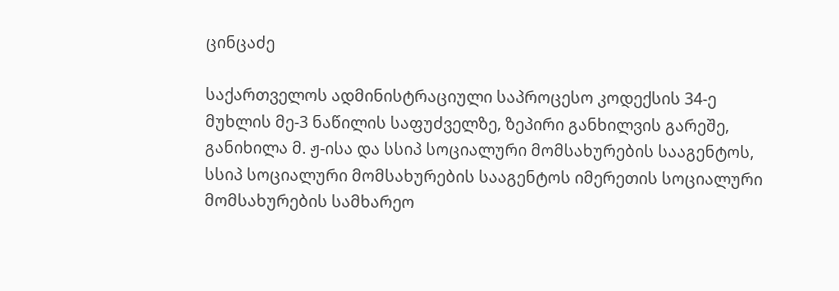ცინცაძე

საქართველოს ადმინისტრაციული საპროცესო კოდექსის 34-ე მუხლის მე-3 ნაწილის საფუძველზე, ზეპირი განხილვის გარეშე, განიხილა მ. ჟ-ისა და სსიპ სოციალური მომსახურების სააგენტოს, სსიპ სოციალური მომსახურების სააგენტოს იმერეთის სოციალური მომსახურების სამხარეო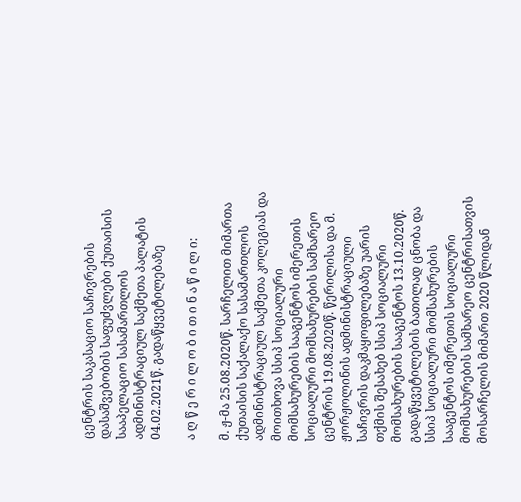ცენტრის საკასაციო საჩივრების დასაშვებობის საფუძვლები ქუთაისის სააპელაციო სასამართლოს ადმინისტრაციულ საქმეთა პალატის 04.02.2021წ. გადაწყვეტილებაზე

ა ღ წ ე რ ი ლ ო ბ ი თ ი ნ ა წ ი ლ ი:

მ. ჟ-მა 25.08.2020წ. სარჩელით მიმართა ქუთაისის საქალაქო სასამართლოს ადმინისტრაციულ საქმეთა კოლეგიას და მოითხოვა სსიპ სოციალური მომსახურების სააგენტოს იმერეთის სოციალური მომსახურების სამხარეო ცენტრის 19.08.2020წ. წერილისა და მ. ჟორჟოლინის ადმინისტრაციული საჩივრის დაკმაყოფილებაზე უარის თქმის შესახებ სსიპ სოციალური მომსახურების სააგენტოს 13.10.2020წ. გადაწყვეტილების ბათილად ცნობა და სსიპ სოციალური მომსახურების სააგენტოს იმერეთის სოციალური მომსახურების სამხარეო ცენტრისათვის მოსარჩელის მიმართ 2020 წლიდან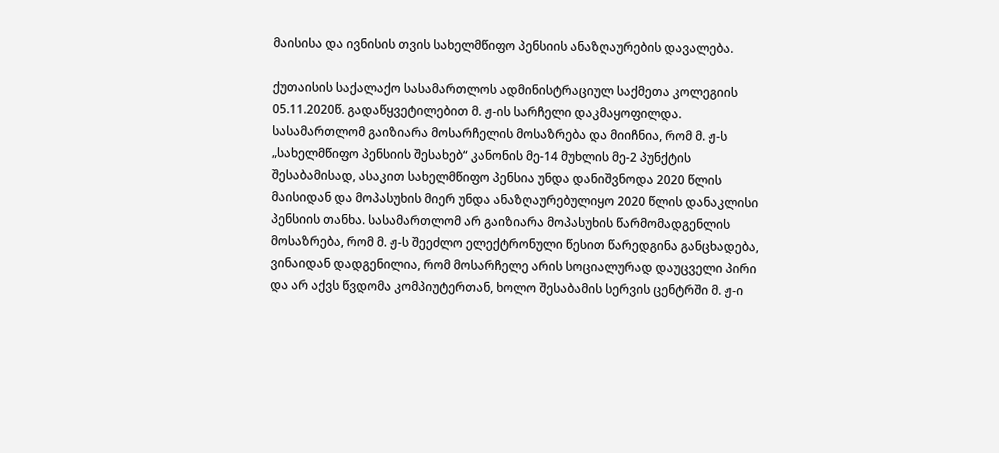მაისისა და ივნისის თვის სახელმწიფო პენსიის ანაზღაურების დავალება.

ქუთაისის საქალაქო სასამართლოს ადმინისტრაციულ საქმეთა კოლეგიის 05.11.2020წ. გადაწყვეტილებით მ. ჟ-ის სარჩელი დაკმაყოფილდა. სასამართლომ გაიზიარა მოსარჩელის მოსაზრება და მიიჩნია, რომ მ. ჟ-ს „სახელმწიფო პენსიის შესახებ“ კანონის მე-14 მუხლის მე-2 პუნქტის შესაბამისად, ასაკით სახელმწიფო პენსია უნდა დანიშვნოდა 2020 წლის მაისიდან და მოპასუხის მიერ უნდა ანაზღაურებულიყო 2020 წლის დანაკლისი პენსიის თანხა. სასამართლომ არ გაიზიარა მოპასუხის წარმომადგენლის მოსაზრება, რომ მ. ჟ-ს შეეძლო ელექტრონული წესით წარედგინა განცხადება, ვინაიდან დადგენილია, რომ მოსარჩელე არის სოციალურად დაუცველი პირი და არ აქვს წვდომა კომპიუტერთან, ხოლო შესაბამის სერვის ცენტრში მ. ჟ-ი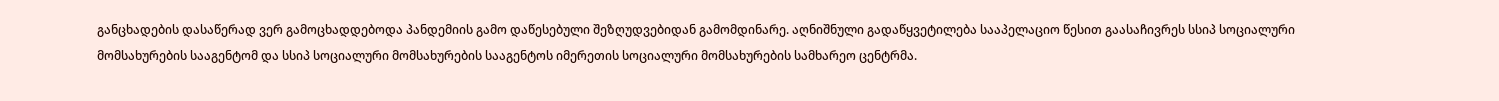განცხადების დასაწერად ვერ გამოცხადდებოდა პანდემიის გამო დაწესებული შეზღუდვებიდან გამომდინარე. აღნიშნული გადაწყვეტილება სააპელაციო წესით გაასაჩივრეს სსიპ სოციალური მომსახურების სააგენტომ და სსიპ სოციალური მომსახურების სააგენტოს იმერეთის სოციალური მომსახურების სამხარეო ცენტრმა.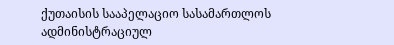ქუთაისის სააპელაციო სასამართლოს ადმინისტრაციულ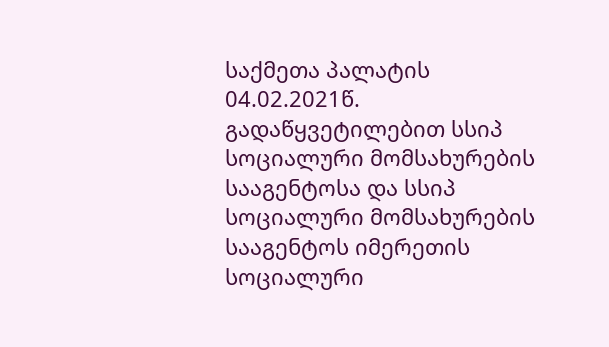საქმეთა პალატის 04.02.2021წ. გადაწყვეტილებით სსიპ სოციალური მომსახურების სააგენტოსა და სსიპ სოციალური მომსახურების სააგენტოს იმერეთის სოციალური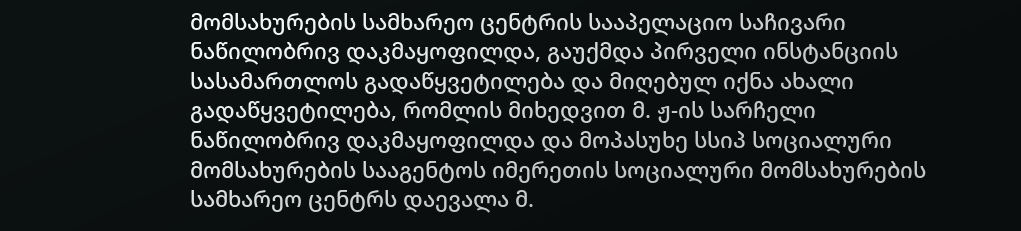მომსახურების სამხარეო ცენტრის სააპელაციო საჩივარი ნაწილობრივ დაკმაყოფილდა, გაუქმდა პირველი ინსტანციის სასამართლოს გადაწყვეტილება და მიღებულ იქნა ახალი გადაწყვეტილება, რომლის მიხედვით მ. ჟ-ის სარჩელი ნაწილობრივ დაკმაყოფილდა და მოპასუხე სსიპ სოციალური მომსახურების სააგენტოს იმერეთის სოციალური მომსახურების სამხარეო ცენტრს დაევალა მ.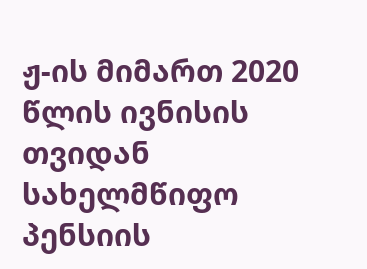ჟ-ის მიმართ 2020 წლის ივნისის თვიდან სახელმწიფო პენსიის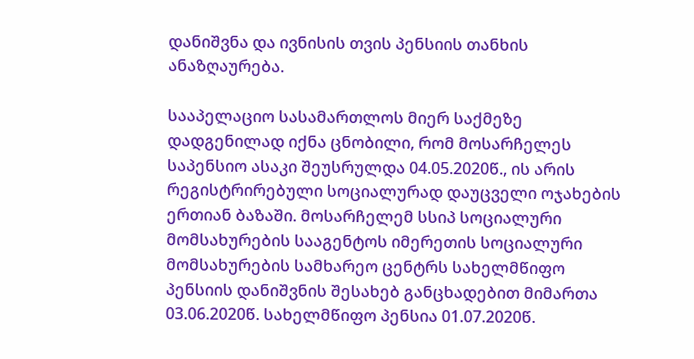დანიშვნა და ივნისის თვის პენსიის თანხის ანაზღაურება.

სააპელაციო სასამართლოს მიერ საქმეზე დადგენილად იქნა ცნობილი, რომ მოსარჩელეს საპენსიო ასაკი შეუსრულდა 04.05.2020წ., ის არის რეგისტრირებული სოციალურად დაუცველი ოჯახების ერთიან ბაზაში. მოსარჩელემ სსიპ სოციალური მომსახურების სააგენტოს იმერეთის სოციალური მომსახურების სამხარეო ცენტრს სახელმწიფო პენსიის დანიშვნის შესახებ განცხადებით მიმართა 03.06.2020წ. სახელმწიფო პენსია 01.07.2020წ.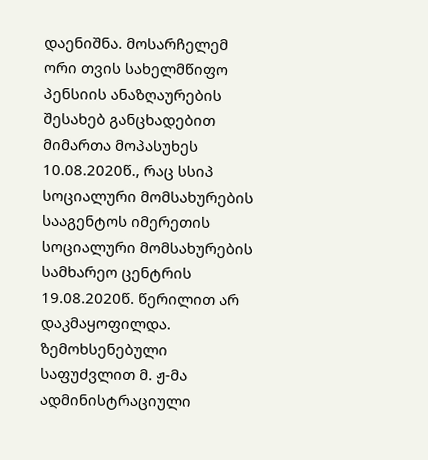დაენიშნა. მოსარჩელემ ორი თვის სახელმწიფო პენსიის ანაზღაურების შესახებ განცხადებით მიმართა მოპასუხეს 10.08.2020წ., რაც სსიპ სოციალური მომსახურების სააგენტოს იმერეთის სოციალური მომსახურების სამხარეო ცენტრის 19.08.2020წ. წერილით არ დაკმაყოფილდა. ზემოხსენებული საფუძვლით მ. ჟ-მა ადმინისტრაციული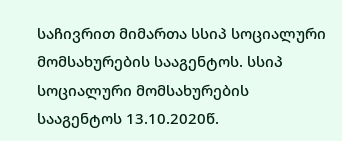საჩივრით მიმართა სსიპ სოციალური მომსახურების სააგენტოს. სსიპ სოციალური მომსახურების სააგენტოს 13.10.2020წ.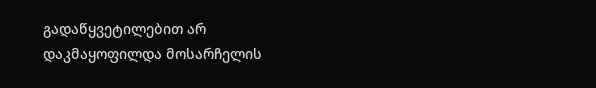გადაწყვეტილებით არ დაკმაყოფილდა მოსარჩელის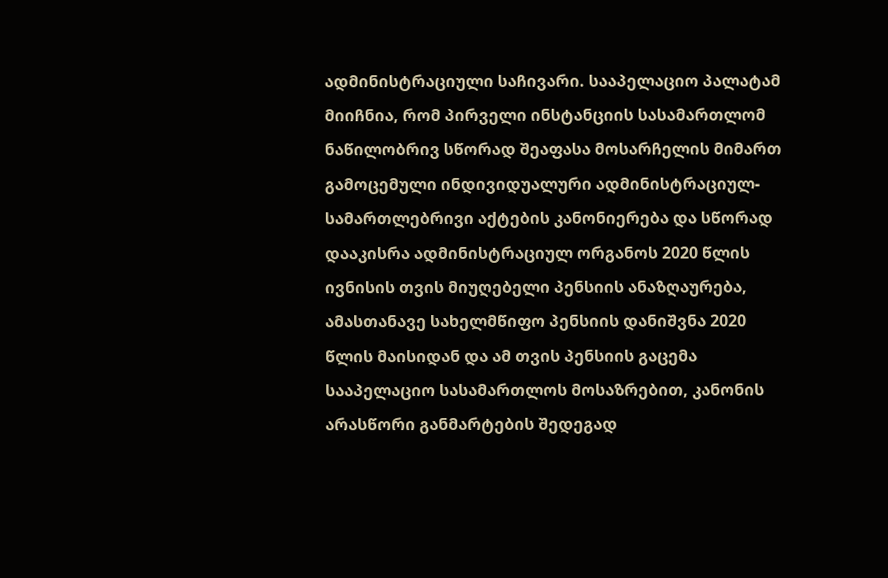ადმინისტრაციული საჩივარი. სააპელაციო პალატამ მიიჩნია, რომ პირველი ინსტანციის სასამართლომ ნაწილობრივ სწორად შეაფასა მოსარჩელის მიმართ გამოცემული ინდივიდუალური ადმინისტრაციულ-სამართლებრივი აქტების კანონიერება და სწორად დააკისრა ადმინისტრაციულ ორგანოს 2020 წლის ივნისის თვის მიუღებელი პენსიის ანაზღაურება, ამასთანავე სახელმწიფო პენსიის დანიშვნა 2020 წლის მაისიდან და ამ თვის პენსიის გაცემა სააპელაციო სასამართლოს მოსაზრებით, კანონის არასწორი განმარტების შედეგად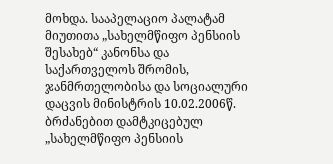მოხდა. სააპელაციო პალატამ მიუთითა „სახელმწიფო პენსიის შესახებ“ კანონსა და საქართველოს შრომის, ჯანმრთელობისა და სოციალური დაცვის მინისტრის 10.02.2006წ. ბრძანებით დამტკიცებულ „სახელმწიფო პენსიის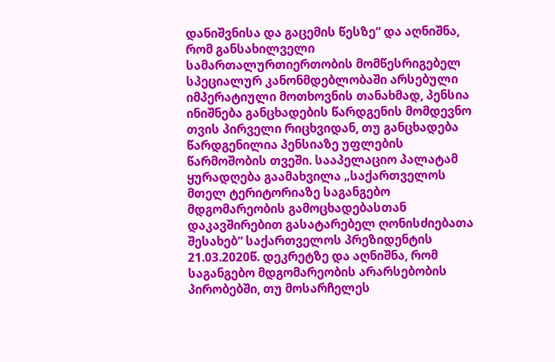დანიშვნისა და გაცემის წესზე“ და აღნიშნა, რომ განსახილველი სამართალურთიერთობის მომწესრიგებელ სპეციალურ კანონმდებლობაში არსებული იმპერატიული მოთხოვნის თანახმად, პენსია ინიშნება განცხადების წარდგენის მომდევნო თვის პირველი რიცხვიდან, თუ განცხადება წარდგენილია პენსიაზე უფლების წარმოშობის თვეში. სააპელაციო პალატამ ყურადღება გაამახვილა „საქართველოს მთელ ტერიტორიაზე საგანგებო მდგომარეობის გამოცხადებასთან დაკავშირებით გასატარებელ ღონისძიებათა შესახებ“ საქართველოს პრეზიდენტის 21.03.2020წ. დეკრეტზე და აღნიშნა, რომ საგანგებო მდგომარეობის არარსებობის პირობებში, თუ მოსარჩელეს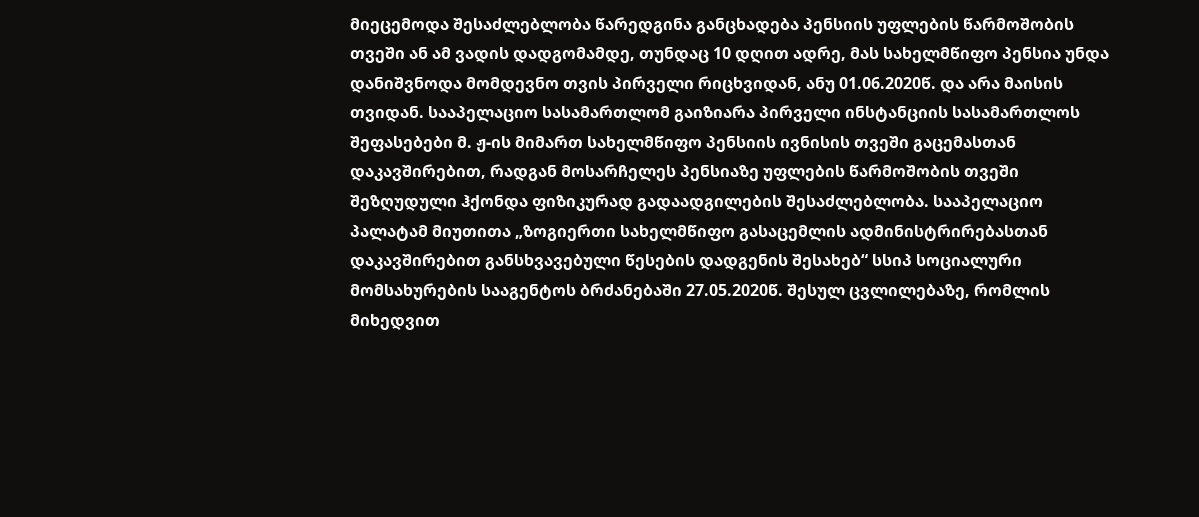მიეცემოდა შესაძლებლობა წარედგინა განცხადება პენსიის უფლების წარმოშობის თვეში ან ამ ვადის დადგომამდე, თუნდაც 10 დღით ადრე, მას სახელმწიფო პენსია უნდა დანიშვნოდა მომდევნო თვის პირველი რიცხვიდან, ანუ 01.06.2020წ. და არა მაისის თვიდან. სააპელაციო სასამართლომ გაიზიარა პირველი ინსტანციის სასამართლოს შეფასებები მ. ჟ-ის მიმართ სახელმწიფო პენსიის ივნისის თვეში გაცემასთან დაკავშირებით, რადგან მოსარჩელეს პენსიაზე უფლების წარმოშობის თვეში შეზღუდული ჰქონდა ფიზიკურად გადაადგილების შესაძლებლობა. სააპელაციო პალატამ მიუთითა „ზოგიერთი სახელმწიფო გასაცემლის ადმინისტრირებასთან დაკავშირებით განსხვავებული წესების დადგენის შესახებ“ სსიპ სოციალური მომსახურების სააგენტოს ბრძანებაში 27.05.2020წ. შესულ ცვლილებაზე, რომლის მიხედვით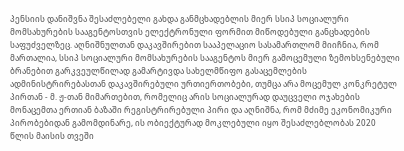პენსიის დანიშვნა შესაძლებელი გახდა განმცხადებლის მიერ სსიპ სოციალური მომსახურების სააგენტოსთვის ელექტრონული ფორმით მიწოდებული განცხადების საფუძველზეც. აღნიშნულთან დაკავშირებით სააპელაციო სასამართლომ მიიჩნია, რომ მართალია, სსიპ სოციალური მომსახურების სააგენტოს მიერ გამოცემული ზემოხსენებული ბრანებით გარკვეულწილად გამარტივდა სახელმწიფო გასაცემლების ადმინისტრირებასთან დაკავშირებული ურთიერთობები, თუმცა არა მოცემულ კონკრეტულ პირთან - მ. ჟ-თან მიმართებით, რომელიც არის სოციალურად დაუცველი ოჯახების მონაცემთა ერთიან ბაზაში რეგისტრირებული პირი და აღნიშნა, რომ მძიმე ეკონომიკური პირობებიდან გამომდინარე, ის ობიექტურად მოკლებული იყო შესაძლებლობას 2020 წლის მაისის თვეში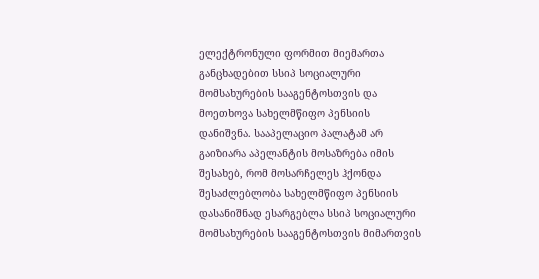ელექტრონული ფორმით მიემართა განცხადებით სსიპ სოციალური მომსახურების სააგენტოსთვის და მოეთხოვა სახელმწიფო პენსიის დანიშვნა. სააპელაციო პალატამ არ გაიზიარა აპელანტის მოსაზრება იმის შესახებ, რომ მოსარჩელეს ჰქონდა შესაძლებლობა სახელმწიფო პენსიის დასანიშნად ესარგებლა სსიპ სოციალური მომსახურების სააგენტოსთვის მიმართვის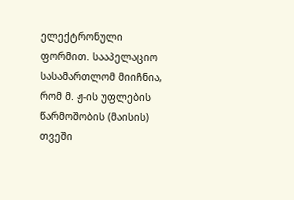ელექტრონული ფორმით. სააპელაციო სასამართლომ მიიჩნია, რომ მ. ჟ-ის უფლების წარმოშობის (მაისის) თვეში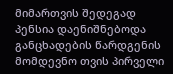მიმართვის შედეგად პენსია დაენიშნებოდა განცხადების წარდგენის მომდევნო თვის პირველი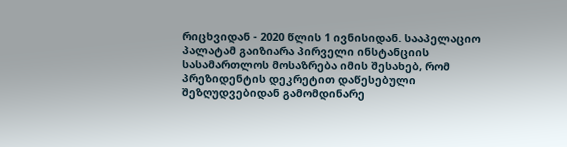რიცხვიდან - 2020 წლის 1 ივნისიდან. სააპელაციო პალატამ გაიზიარა პირველი ინსტანციის სასამართლოს მოსაზრება იმის შესახებ, რომ პრეზიდენტის დეკრეტით დაწესებული შეზღუდვებიდან გამომდინარე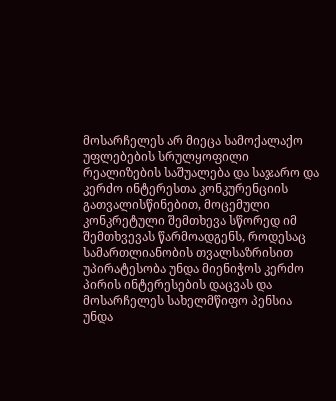მოსარჩელეს არ მიეცა სამოქალაქო უფლებების სრულყოფილი რეალიზების საშუალება და საჯარო და კერძო ინტერესთა კონკურენციის გათვალისწინებით, მოცემული კონკრეტული შემთხევა სწორედ იმ შემთხვევას წარმოადგენს, როდესაც სამართლიანობის თვალსაზრისით უპირატესობა უნდა მიენიჭოს კერძო პირის ინტერესების დაცვას და მოსარჩელეს სახელმწიფო პენსია უნდა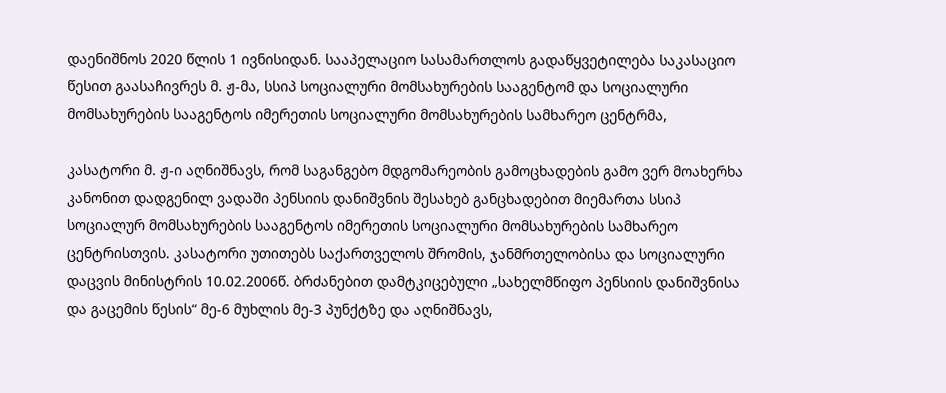დაენიშნოს 2020 წლის 1 ივნისიდან. სააპელაციო სასამართლოს გადაწყვეტილება საკასაციო წესით გაასაჩივრეს მ. ჟ-მა, სსიპ სოციალური მომსახურების სააგენტომ და სოციალური მომსახურების სააგენტოს იმერეთის სოციალური მომსახურების სამხარეო ცენტრმა,

კასატორი მ. ჟ-ი აღნიშნავს, რომ საგანგებო მდგომარეობის გამოცხადების გამო ვერ მოახერხა კანონით დადგენილ ვადაში პენსიის დანიშვნის შესახებ განცხადებით მიემართა სსიპ სოციალურ მომსახურების სააგენტოს იმერეთის სოციალური მომსახურების სამხარეო ცენტრისთვის. კასატორი უთითებს საქართველოს შრომის, ჯანმრთელობისა და სოციალური დაცვის მინისტრის 10.02.2006წ. ბრძანებით დამტკიცებული „სახელმწიფო პენსიის დანიშვნისა და გაცემის წესის“ მე-6 მუხლის მე-3 პუნქტზე და აღნიშნავს,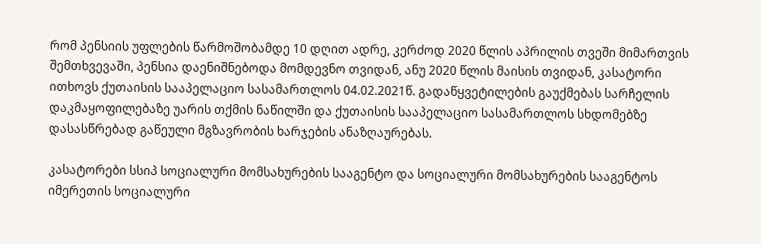რომ პენსიის უფლების წარმოშობამდე 10 დღით ადრე, კერძოდ 2020 წლის აპრილის თვეში მიმართვის შემთხვევაში, პენსია დაენიშნებოდა მომდევნო თვიდან, ანუ 2020 წლის მაისის თვიდან, კასატორი ითხოვს ქუთაისის სააპელაციო სასამართლოს 04.02.2021წ. გადაწყვეტილების გაუქმებას სარჩელის დაკმაყოფილებაზე უარის თქმის ნაწილში და ქუთაისის სააპელაციო სასამართლოს სხდომებზე დასასწრებად გაწეული მგზავრობის ხარჯების ანაზღაურებას.

კასატორები სსიპ სოციალური მომსახურების სააგენტო და სოციალური მომსახურების სააგენტოს იმერეთის სოციალური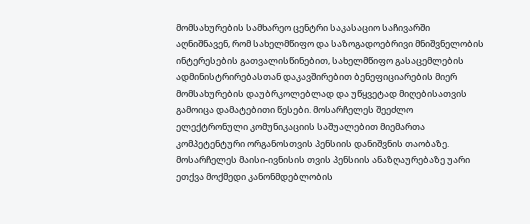მომსახურების სამხარეო ცენტრი საკასაციო საჩივარში აღნიშნავენ, რომ სახელმწიფო და საზოგადოებრივი მნიშვნელობის ინტერესების გათვალისწინებით, სახელმწიფო გასაცემლების ადმინისტრირებასთან დაკავშირებით ბენეფიციარების მიერ მომსახურების დაუბრკოლებლად და უწყვეტად მიღებისათვის გამოიცა დამატებითი წესები. მოსარჩელეს შეეძლო ელექტრონული კომუნიკაციის საშუალებით მიემართა კომპეტენტური ორგანოსთვის პენსიის დანიშვნის თაობაზე. მოსარჩელეს მაისი-ივნისის თვის პენსიის ანაზღაურებაზე უარი ეთქვა მოქმედი კანონმდებლობის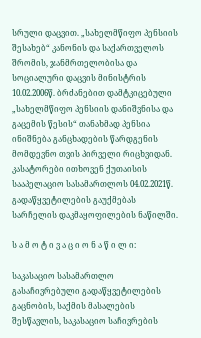სრული დაცვით. „სახელმწიფო პენსიის შესახებ“ კანონის და საქართველოს შრომის, ჯანმრთელობისა და სოციალური დაცვის მინისტრის 10.02.2006წ. ბრძანებით დამტკიცებული „სახელმწიფო პენსიის დანიშვნისა და გაცემის წესის“ თანახმად პენსია ინიშნება განცხადების წარდგენის მომდევნო თვის პირველი რიცხვიდან. კასატორები ითხოვენ ქუთაისის სააპელაციო სასამართლოს 04.02.2021წ. გადაწყვეტილების გაუქმებას სარჩელის დაკმაყოფილების ნაწილში.

ს ა მ ო ტ ი ვ ა ც ი ო ნ ა წ ი ლ ი:

საკასაციო სასამართლო გასაჩივრებული გადაწყვეტილების გაცნობის, საქმის მასალების შესწავლის, საკასაციო საჩივრების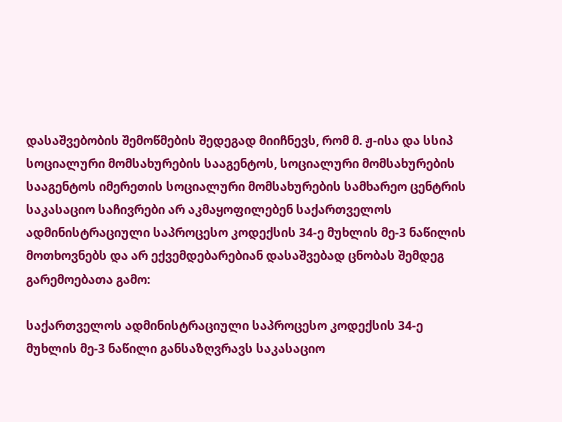დასაშვებობის შემოწმების შედეგად მიიჩნევს, რომ მ. ჟ-ისა და სსიპ სოციალური მომსახურების სააგენტოს, სოციალური მომსახურების სააგენტოს იმერეთის სოციალური მომსახურების სამხარეო ცენტრის საკასაციო საჩივრები არ აკმაყოფილებენ საქართველოს ადმინისტრაციული საპროცესო კოდექსის 34-ე მუხლის მე-3 ნაწილის მოთხოვნებს და არ ექვემდებარებიან დასაშვებად ცნობას შემდეგ გარემოებათა გამო:

საქართველოს ადმინისტრაციული საპროცესო კოდექსის 34-ე მუხლის მე-3 ნაწილი განსაზღვრავს საკასაციო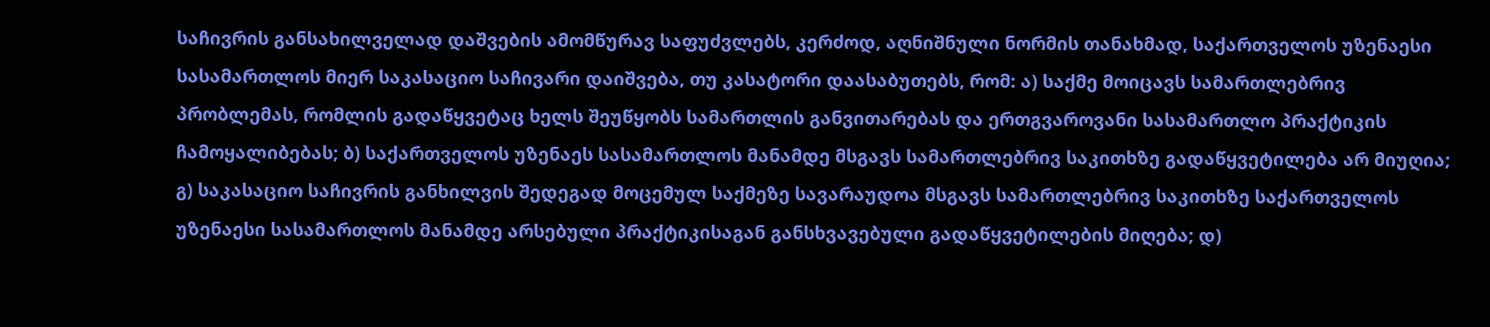საჩივრის განსახილველად დაშვების ამომწურავ საფუძვლებს, კერძოდ, აღნიშნული ნორმის თანახმად, საქართველოს უზენაესი სასამართლოს მიერ საკასაციო საჩივარი დაიშვება, თუ კასატორი დაასაბუთებს, რომ: ა) საქმე მოიცავს სამართლებრივ პრობლემას, რომლის გადაწყვეტაც ხელს შეუწყობს სამართლის განვითარებას და ერთგვაროვანი სასამართლო პრაქტიკის ჩამოყალიბებას; ბ) საქართველოს უზენაეს სასამართლოს მანამდე მსგავს სამართლებრივ საკითხზე გადაწყვეტილება არ მიუღია; გ) საკასაციო საჩივრის განხილვის შედეგად მოცემულ საქმეზე სავარაუდოა მსგავს სამართლებრივ საკითხზე საქართველოს უზენაესი სასამართლოს მანამდე არსებული პრაქტიკისაგან განსხვავებული გადაწყვეტილების მიღება; დ)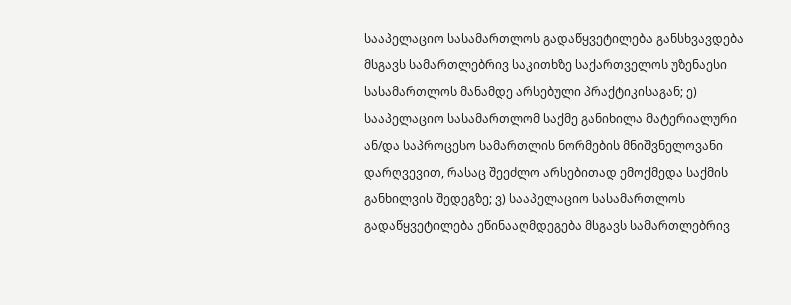სააპელაციო სასამართლოს გადაწყვეტილება განსხვავდება მსგავს სამართლებრივ საკითხზე საქართველოს უზენაესი სასამართლოს მანამდე არსებული პრაქტიკისაგან; ე) სააპელაციო სასამართლომ საქმე განიხილა მატერიალური ან/და საპროცესო სამართლის ნორმების მნიშვნელოვანი დარღვევით, რასაც შეეძლო არსებითად ემოქმედა საქმის განხილვის შედეგზე; ვ) სააპელაციო სასამართლოს გადაწყვეტილება ეწინააღმდეგება მსგავს სამართლებრივ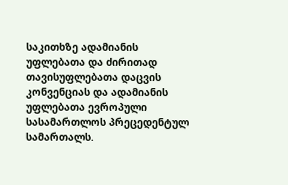საკითხზე ადამიანის უფლებათა და ძირითად თავისუფლებათა დაცვის კონვენციას და ადამიანის უფლებათა ევროპული სასამართლოს პრეცედენტულ სამართალს.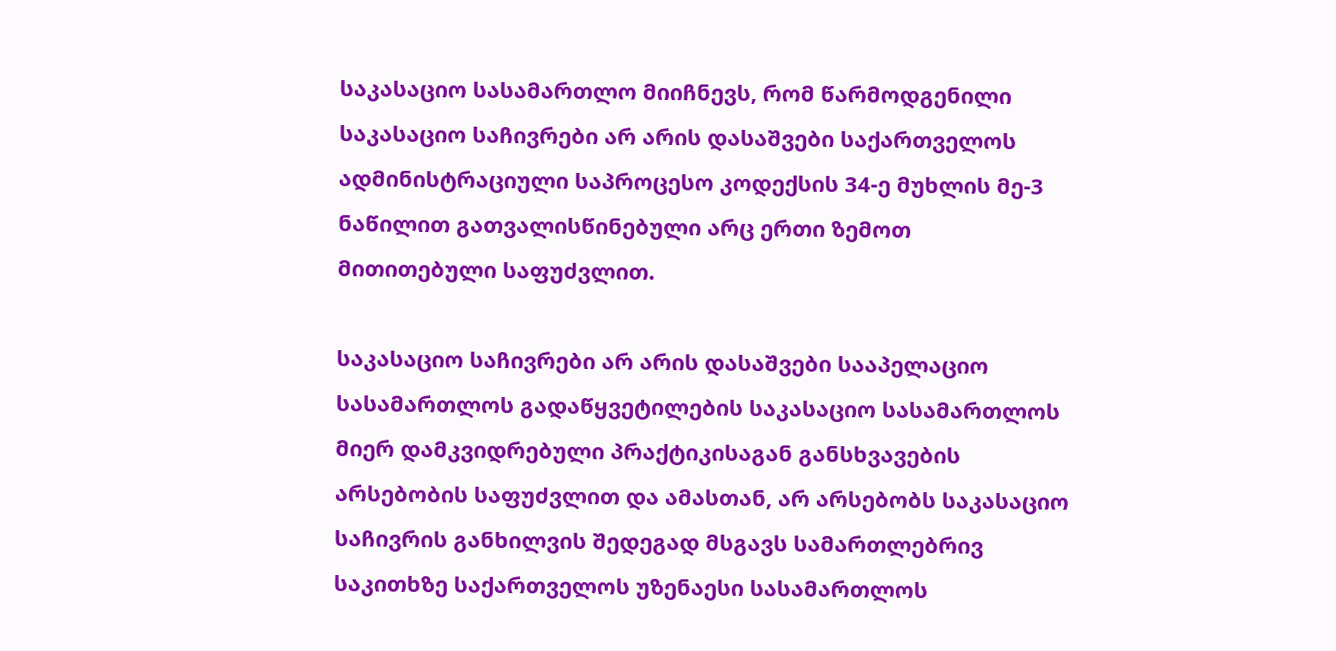საკასაციო სასამართლო მიიჩნევს, რომ წარმოდგენილი საკასაციო საჩივრები არ არის დასაშვები საქართველოს ადმინისტრაციული საპროცესო კოდექსის 34-ე მუხლის მე-3 ნაწილით გათვალისწინებული არც ერთი ზემოთ მითითებული საფუძვლით.

საკასაციო საჩივრები არ არის დასაშვები სააპელაციო სასამართლოს გადაწყვეტილების საკასაციო სასამართლოს მიერ დამკვიდრებული პრაქტიკისაგან განსხვავების არსებობის საფუძვლით და ამასთან, არ არსებობს საკასაციო საჩივრის განხილვის შედეგად მსგავს სამართლებრივ საკითხზე საქართველოს უზენაესი სასამართლოს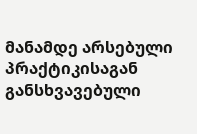მანამდე არსებული პრაქტიკისაგან განსხვავებული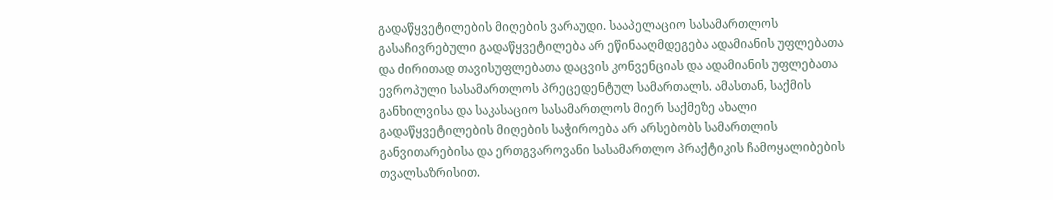გადაწყვეტილების მიღების ვარაუდი. სააპელაციო სასამართლოს გასაჩივრებული გადაწყვეტილება არ ეწინააღმდეგება ადამიანის უფლებათა და ძირითად თავისუფლებათა დაცვის კონვენციას და ადამიანის უფლებათა ევროპული სასამართლოს პრეცედენტულ სამართალს. ამასთან, საქმის განხილვისა და საკასაციო სასამართლოს მიერ საქმეზე ახალი გადაწყვეტილების მიღების საჭიროება არ არსებობს სამართლის განვითარებისა და ერთგვაროვანი სასამართლო პრაქტიკის ჩამოყალიბების თვალსაზრისით.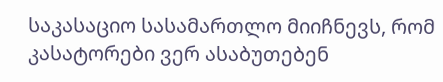საკასაციო სასამართლო მიიჩნევს, რომ კასატორები ვერ ასაბუთებენ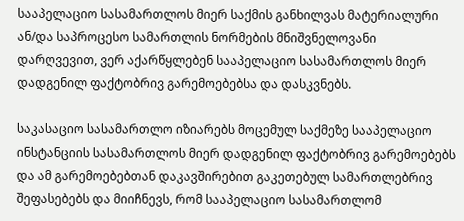სააპელაციო სასამართლოს მიერ საქმის განხილვას მატერიალური ან/და საპროცესო სამართლის ნორმების მნიშვნელოვანი დარღვევით, ვერ აქარწყლებენ სააპელაციო სასამართლოს მიერ დადგენილ ფაქტობრივ გარემოებებსა და დასკვნებს.

საკასაციო სასამართლო იზიარებს მოცემულ საქმეზე სააპელაციო ინსტანციის სასამართლოს მიერ დადგენილ ფაქტობრივ გარემოებებს და ამ გარემოებებთან დაკავშირებით გაკეთებულ სამართლებრივ შეფასებებს და მიიჩნევს, რომ სააპელაციო სასამართლომ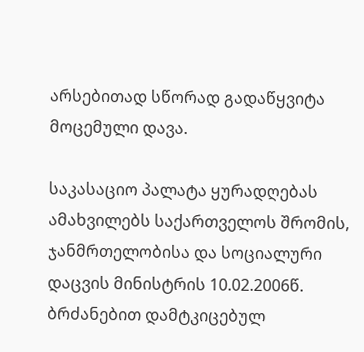არსებითად სწორად გადაწყვიტა მოცემული დავა.

საკასაციო პალატა ყურადღებას ამახვილებს საქართველოს შრომის, ჯანმრთელობისა და სოციალური დაცვის მინისტრის 10.02.2006წ. ბრძანებით დამტკიცებულ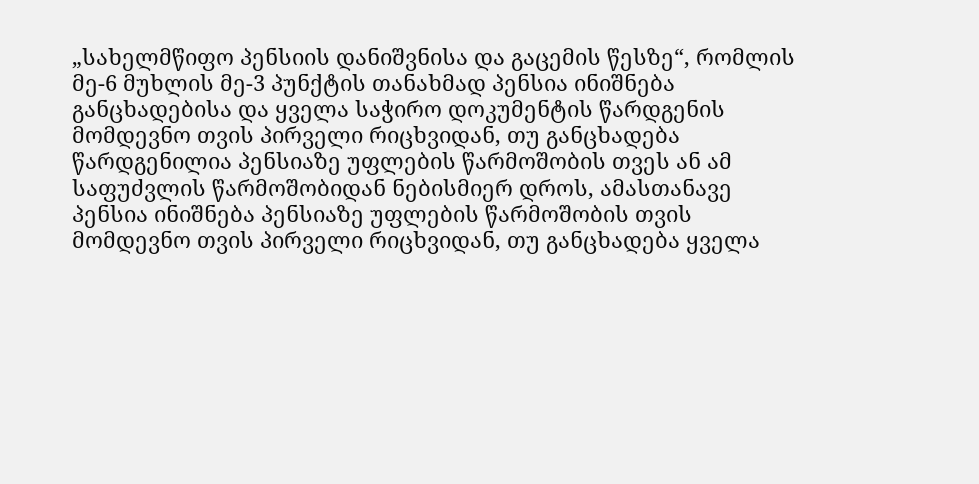„სახელმწიფო პენსიის დანიშვნისა და გაცემის წესზე“, რომლის მე-6 მუხლის მე-3 პუნქტის თანახმად პენსია ინიშნება განცხადებისა და ყველა საჭირო დოკუმენტის წარდგენის მომდევნო თვის პირველი რიცხვიდან, თუ განცხადება წარდგენილია პენსიაზე უფლების წარმოშობის თვეს ან ამ საფუძვლის წარმოშობიდან ნებისმიერ დროს, ამასთანავე პენსია ინიშნება პენსიაზე უფლების წარმოშობის თვის მომდევნო თვის პირველი რიცხვიდან, თუ განცხადება ყველა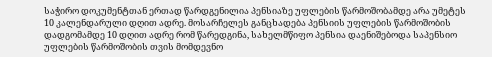საჭირო დოკუმენტთან ერთად წარდგენილია პენსიაზე უფლების წარმოშობამდე არა უმეტეს 10 კალენდარული დღით ადრე. მოსარჩელეს განცხადება პენსიის უფლების წარმოშობის დადგომამდე 10 დღით ადრე რომ წარედგინა, სახელმწიფო პენსია დაენიშებოდა საპენსიო უფლების წარმოშობის თვის მომდევნო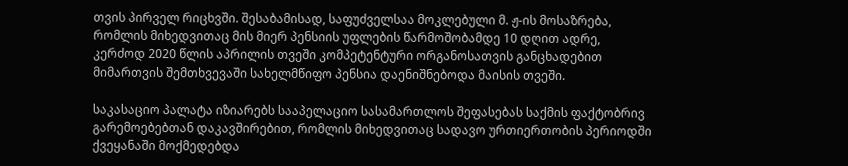თვის პირველ რიცხვში. შესაბამისად, საფუძველსაა მოკლებული მ. ჟ-ის მოსაზრება, რომლის მიხედვითაც მის მიერ პენსიის უფლების წარმოშობამდე 10 დღით ადრე, კერძოდ 2020 წლის აპრილის თვეში კომპეტენტური ორგანოსათვის განცხადებით მიმართვის შემთხვევაში სახელმწიფო პენსია დაენიშნებოდა მაისის თვეში.

საკასაციო პალატა იზიარებს სააპელაციო სასამართლოს შეფასებას საქმის ფაქტობრივ გარემოებებთან დაკავშირებით, რომლის მიხედვითაც სადავო ურთიერთობის პერიოდში ქვეყანაში მოქმედებდა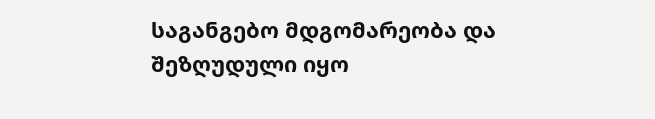საგანგებო მდგომარეობა და შეზღუდული იყო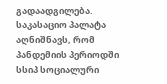გადაადგილება. საკასაციო პალატა აღნიშნავს, რომ პანდემიის პერიოდში სსიპ სოციალური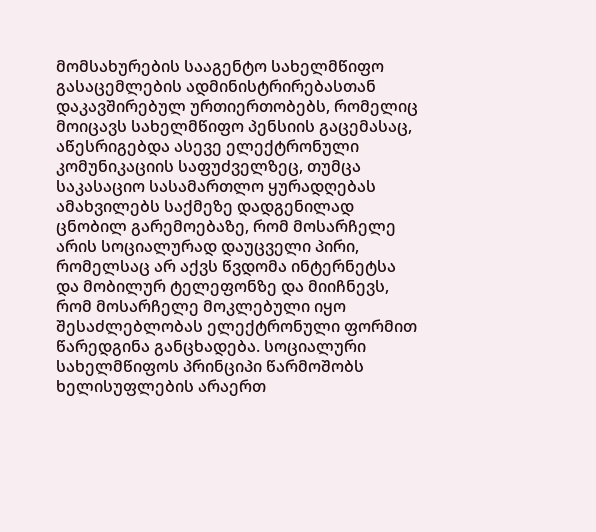მომსახურების სააგენტო სახელმწიფო გასაცემლების ადმინისტრირებასთან დაკავშირებულ ურთიერთობებს, რომელიც მოიცავს სახელმწიფო პენსიის გაცემასაც, აწესრიგებდა ასევე ელექტრონული კომუნიკაციის საფუძველზეც, თუმცა საკასაციო სასამართლო ყურადღებას ამახვილებს საქმეზე დადგენილად ცნობილ გარემოებაზე, რომ მოსარჩელე არის სოციალურად დაუცველი პირი, რომელსაც არ აქვს წვდომა ინტერნეტსა და მობილურ ტელეფონზე და მიიჩნევს, რომ მოსარჩელე მოკლებული იყო შესაძლებლობას ელექტრონული ფორმით წარედგინა განცხადება. სოციალური სახელმწიფოს პრინციპი წარმოშობს ხელისუფლების არაერთ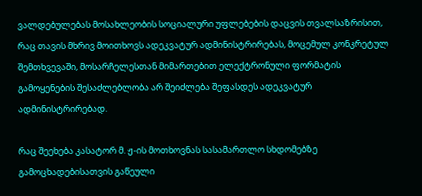ვალდებულებას მოსახლეობის სოციალური უფლებების დაცვის თვალსაზრისით, რაც თავის მხრივ მოითხოვს ადეკვატურ ადმინისტრირებას, მოცემულ კონკრეტულ შემთხვევაში, მოსარჩელესთან მიმართებით ელექტრონული ფორმატის გამოყენების შესაძლებლობა არ შეიძლება შეფასდეს ადეკვატურ ადმინისტრირებად.

რაც შეეხება კასატორ მ. ჟ-ის მოთხოვნას სასამართლო სხდომებზე გამოცხადებისათვის გაწეული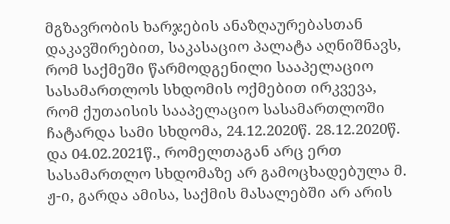მგზავრობის ხარჯების ანაზღაურებასთან დაკავშირებით, საკასაციო პალატა აღნიშნავს, რომ საქმეში წარმოდგენილი სააპელაციო სასამართლოს სხდომის ოქმებით ირკვევა, რომ ქუთაისის სააპელაციო სასამართლოში ჩატარდა სამი სხდომა, 24.12.2020წ. 28.12.2020წ. და 04.02.2021წ., რომელთაგან არც ერთ სასამართლო სხდომაზე არ გამოცხადებულა მ. ჟ-ი, გარდა ამისა, საქმის მასალებში არ არის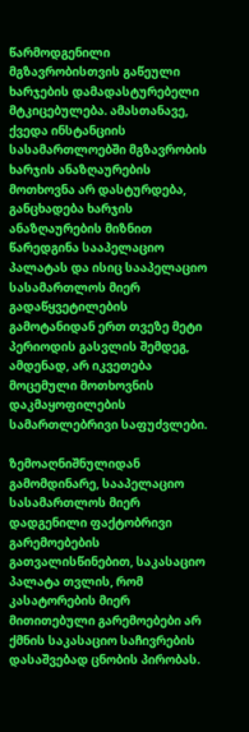წარმოდგენილი მგზავრობისთვის გაწეული ხარჯების დამადასტურებელი მტკიცებულება. ამასთანავე, ქვედა ინსტანციის სასამართლოებში მგზავრობის ხარჯის ანაზღაურების მოთხოვნა არ დასტურდება, განცხადება ხარჯის ანაზღაურების მიზნით წარედგინა სააპელაციო პალატას და ისიც სააპელაციო სასამართლოს მიერ გადაწყვეტილების გამოტანიდან ერთ თვეზე მეტი პერიოდის გასვლის შემდეგ, ამდენად, არ იკვეთება მოცემული მოთხოვნის დაკმაყოფილების სამართლებრივი საფუძვლები.

ზემოაღნიშნულიდან გამომდინარე, სააპელაციო სასამართლოს მიერ დადგენილი ფაქტობრივი გარემოებების გათვალისწინებით, საკასაციო პალატა თვლის, რომ კასატორების მიერ მითითებული გარემოებები არ ქმნის საკასაციო საჩივრების დასაშვებად ცნობის პირობას.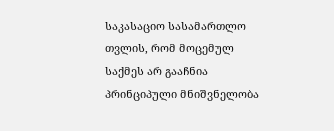საკასაციო სასამართლო თვლის, რომ მოცემულ საქმეს არ გააჩნია პრინციპული მნიშვნელობა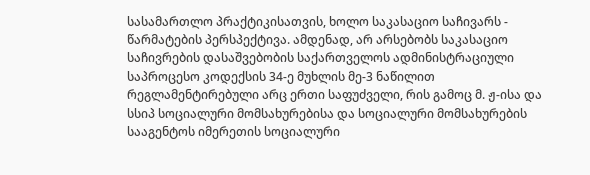სასამართლო პრაქტიკისათვის, ხოლო საკასაციო საჩივარს - წარმატების პერსპექტივა. ამდენად, არ არსებობს საკასაციო საჩივრების დასაშვებობის საქართველოს ადმინისტრაციული საპროცესო კოდექსის 34-ე მუხლის მე-3 ნაწილით რეგლამენტირებული არც ერთი საფუძველი, რის გამოც მ. ჟ-ისა და სსიპ სოციალური მომსახურებისა და სოციალური მომსახურების სააგენტოს იმერეთის სოციალური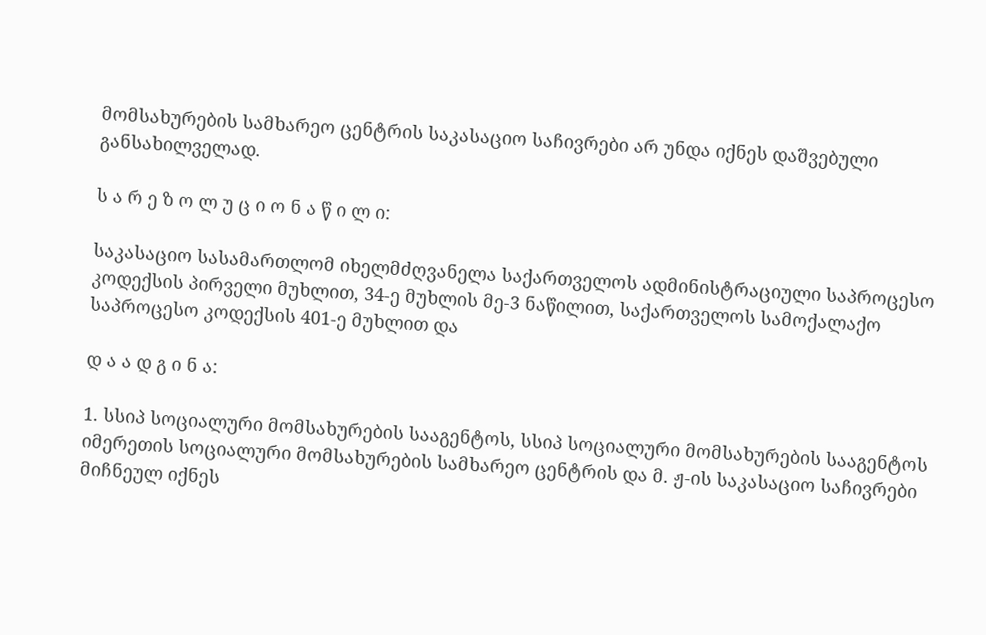მომსახურების სამხარეო ცენტრის საკასაციო საჩივრები არ უნდა იქნეს დაშვებული განსახილველად.

ს ა რ ე ზ ო ლ უ ც ი ო ნ ა წ ი ლ ი:

საკასაციო სასამართლომ იხელმძღვანელა საქართველოს ადმინისტრაციული საპროცესო კოდექსის პირველი მუხლით, 34-ე მუხლის მე-3 ნაწილით, საქართველოს სამოქალაქო საპროცესო კოდექსის 401-ე მუხლით და

დ ა ა დ გ ი ნ ა:

1. სსიპ სოციალური მომსახურების სააგენტოს, სსიპ სოციალური მომსახურების სააგენტოს იმერეთის სოციალური მომსახურების სამხარეო ცენტრის და მ. ჟ-ის საკასაციო საჩივრები მიჩნეულ იქნეს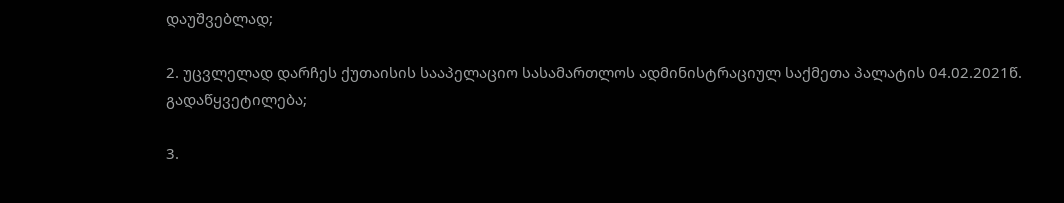დაუშვებლად;

2. უცვლელად დარჩეს ქუთაისის სააპელაციო სასამართლოს ადმინისტრაციულ საქმეთა პალატის 04.02.2021წ. გადაწყვეტილება;

3.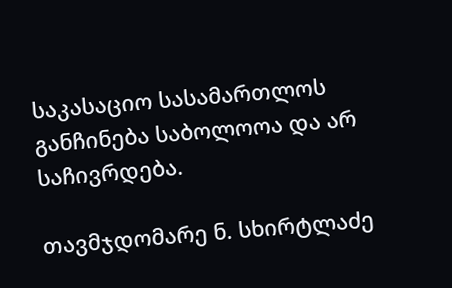საკასაციო სასამართლოს განჩინება საბოლოოა და არ საჩივრდება.

თავმჯდომარე ნ. სხირტლაძე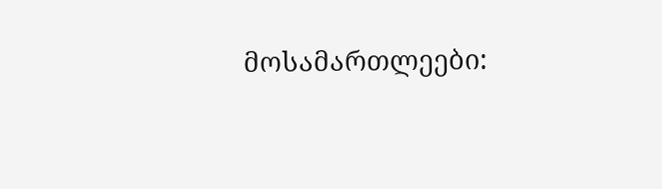მოსამართლეები: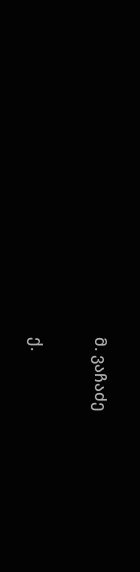მ. ვაჩაძე

ქ.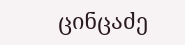ცინცაძე